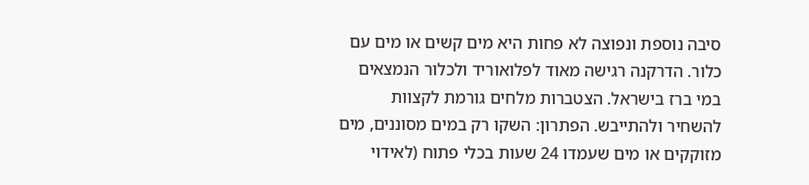סיבה נוספת ונפוצה לא פחות היא מים קשים או מים עם כלור. הדרקנה רגישה מאוד לפלואוריד ולכלור הנמצאים במי ברז בישראל. הצטברות מלחים גורמת לקצוות להשחיר ולהתייבש. הפתרון: השקו רק במים מסוננים, מים מזוקקים או מים שעמדו 24 שעות בכלי פתוח (לאידוי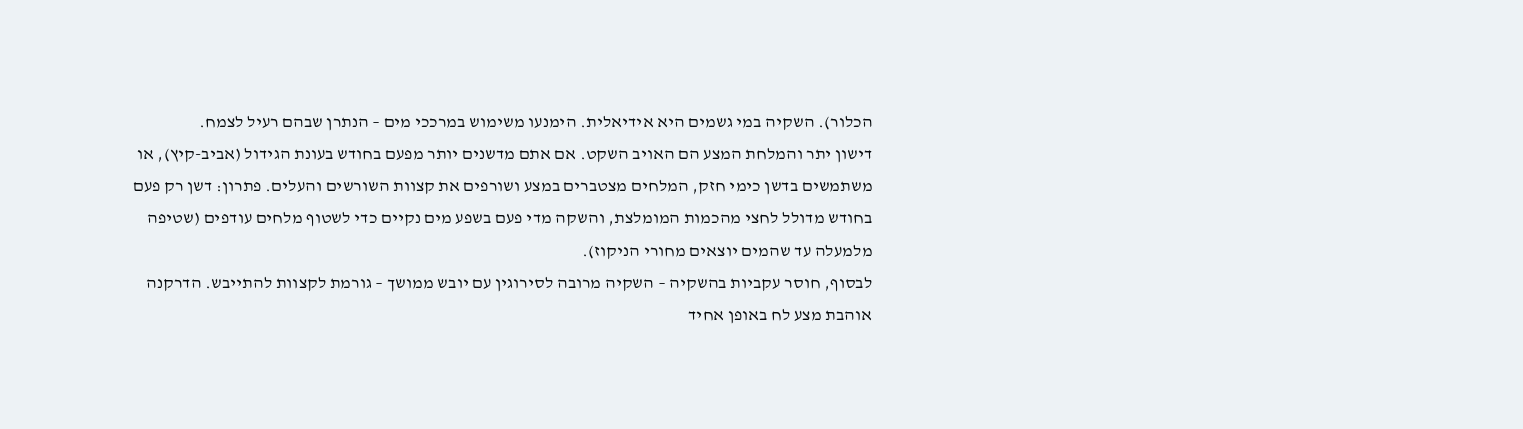הכלור). השקיה במי גשמים היא אידיאלית. הימנעו משימוש במרככי מים – הנתרן שבהם רעיל לצמח.
דישון יתר והמלחת המצע הם האויב השקט. אם אתם מדשנים יותר מפעם בחודש בעונת הגידול (אביב-קיץ), או משתמשים בדשן כימי חזק, המלחים מצטברים במצע ושורפים את קצוות השורשים והעלים. פתרון: דשן רק פעם בחודש מדולל לחצי מהכמות המומלצת, והשקה מדי פעם בשפע מים נקיים כדי לשטוף מלחים עודפים (שטיפה מלמעלה עד שהמים יוצאים מחורי הניקוז).
לבסוף, חוסר עקביות בהשקיה – השקיה מרובה לסירוגין עם יובש ממושך – גורמת לקצוות להתייבש. הדרקנה אוהבת מצע לח באופן אחיד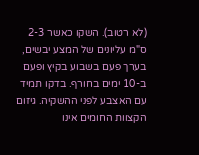(לא רטוב). השקו כאשר 2-3 ס"מ עליונים של המצע יבשים, בערך פעם בשבוע בקיץ ופעם ב-10 ימים בחורף. בדקו תמיד עם האצבע לפני ההשקיה. גיזום הקצוות החומים אינו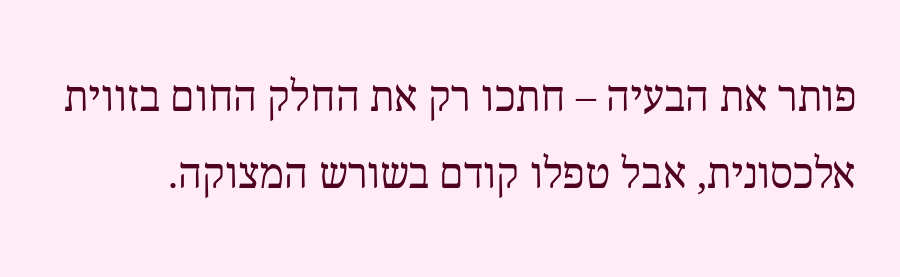פותר את הבעיה – חתכו רק את החלק החום בזווית אלכסונית, אבל טפלו קודם בשורש המצוקה.